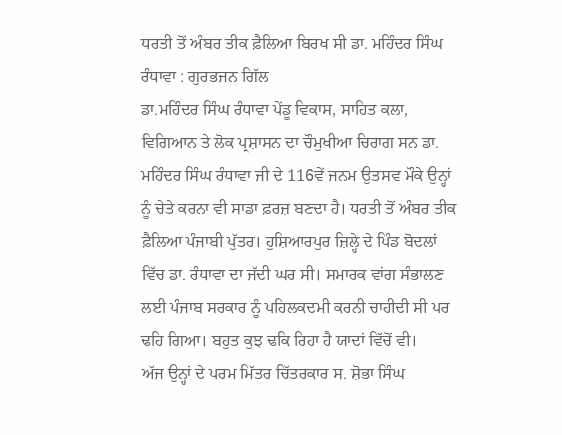ਧਰਤੀ ਤੋਂ ਅੰਬਰ ਤੀਕ ਫ਼ੈਲਿਆ ਬਿਰਖ ਸੀ ਡਾ. ਮਹਿੰਦਰ ਸਿੰਘ ਰੰਧਾਵਾ : ਗੁਰਭਜਨ ਗਿੱਲ
ਡਾ.ਮਹਿੰਦਰ ਸਿੰਘ ਰੰਧਾਵਾ ਪੇਂਡੂ ਵਿਕਾਸ, ਸਾਹਿਤ ਕਲਾ, ਵਿਗਿਆਨ ਤੇ ਲੋਕ ਪ੍ਰਸ਼ਾਸਨ ਦਾ ਚੌਮੁਖੀਆ ਚਿਰਾਗ ਸਨ ਡਾ. ਮਹਿੰਦਰ ਸਿੰਘ ਰੰਧਾਵਾ ਜੀ ਦੇ 116ਵੇਂ ਜਨਮ ਉਤਸਵ ਮੌਕੇ ਉਨ੍ਹਾਂ ਨੂੰ ਚੇਤੇ ਕਰਨਾ ਵੀ ਸਾਡਾ ਫ਼ਰਜ਼ ਬਣਦਾ ਹੈ। ਧਰਤੀ ਤੋਂ ਅੰਬਰ ਤੀਕ ਫ਼ੈਲਿਆ ਪੰਜਾਬੀ ਪੁੱਤਰ। ਹੁਸ਼ਿਆਰਪੁਰ ਜ਼ਿਲ੍ਹੇ ਦੇ ਪਿੰਡ ਬੋਦਲਾਂ ਵਿੱਚ ਡਾ. ਰੰਧਾਵਾ ਦਾ ਜੱਦੀ ਘਰ ਸੀ। ਸਮਾਰਕ ਵਾਂਗ ਸੰਭਾਲਣ ਲਈ ਪੰਜਾਬ ਸਰਕਾਰ ਨੂੰ ਪਹਿਲਕਦਮੀ ਕਰਨੀ ਚਾਹੀਦੀ ਸੀ ਪਰ ਢਹਿ ਗਿਆ। ਬਹੁਤ ਕੁਝ ਢਕਿ ਰਿਹਾ ਹੈ ਯਾਦਾਂ ਵਿੱਚੋਂ ਵੀ।
ਅੱਜ ਉਨ੍ਹਾਂ ਦੇ ਪਰਮ ਮਿੱਤਰ ਚਿੱਤਰਕਾਰ ਸ. ਸ਼ੋਭਾ ਸਿੰਘ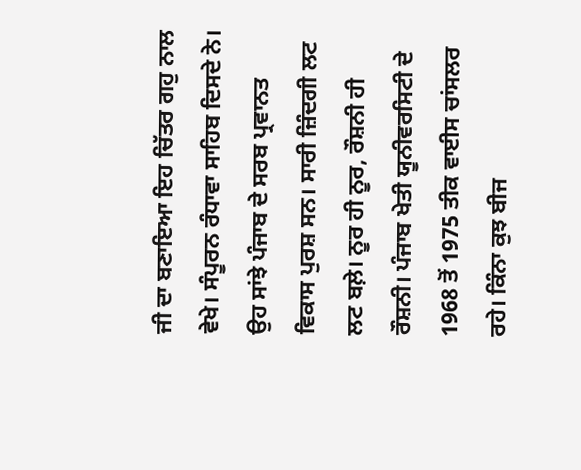ਜੀ ਦਾ ਬਣਾਇਆ ਇਹ ਚਿੱਤਰ ਗਹੁ ਨਾਲ ਵੇਖੇ। ਸੰਪੂਰਨ ਰੰਧਾਵਾ ਸਾਹਿਬ ਦਿਸਦੇ ਨੇ।
ਉਹ ਸਾਂਝੇ ਪੰਜਾਬ ਦੇ ਸਰਬ ਪ੍ਰਵਾਨਤ ਵਿਕਾਸ ਪੁਰਸ਼ ਸਨ। ਸਾਰੀ ਜ਼ਿੰਦਗੀ ਲਟ ਲਟ ਬਲ਼ੇ। ਨੂਰ ਹੀ ਨੂਰ, ਰੌਸ਼ਨੀ ਹੀ ਰੌਸ਼ਨੀ। ਪੰਜਾਬ ਖੇਤੀ ਯੂਨੀਵਰਸਿਟੀ ਦੇ 1968 ਤੋਂ 1975 ਤੀਕ ਵਾਈਸ ਚਾਂਸਲਰ ਰਹੇ। ਕਿੰਨਾ ਕੁਝ ਬੀਜ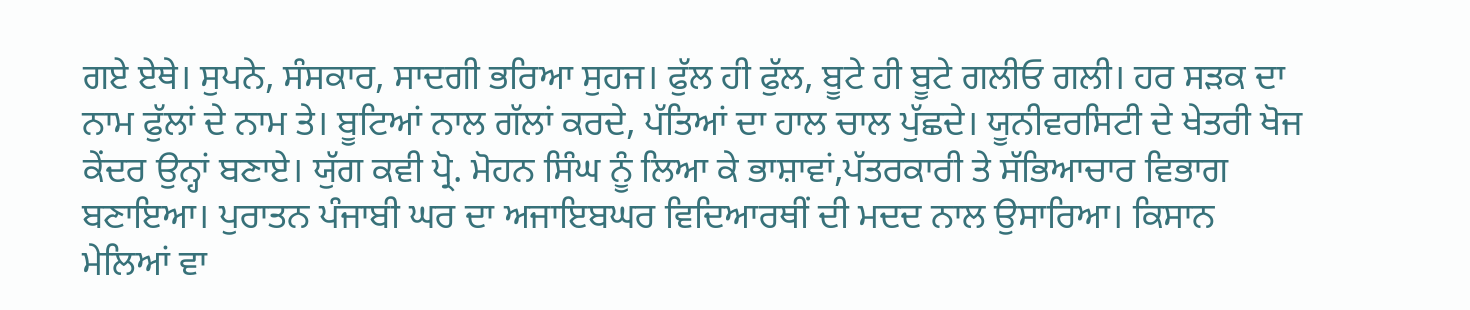ਗਏ ਏਥੇ। ਸੁਪਨੇ, ਸੰਸਕਾਰ, ਸਾਦਗੀ ਭਰਿਆ ਸੁਹਜ। ਫੁੱਲ ਹੀ ਫੁੱਲ, ਬੂਟੇ ਹੀ ਬੂਟੇ ਗਲੀਓ ਗਲੀ। ਹਰ ਸੜਕ ਦਾ ਨਾਮ ਫੁੱਲਾਂ ਦੇ ਨਾਮ ਤੇ। ਬੂਟਿਆਂ ਨਾਲ ਗੱਲਾਂ ਕਰਦੇ, ਪੱਤਿਆਂ ਦਾ ਹਾਲ ਚਾਲ ਪੁੱਛਦੇ। ਯੂਨੀਵਰਸਿਟੀ ਦੇ ਖੇਤਰੀ ਖੋਜ ਕੇਂਦਰ ਉਨ੍ਹਾਂ ਬਣਾਏ। ਯੁੱਗ ਕਵੀ ਪ੍ਰੋ. ਮੋਹਨ ਸਿੰਘ ਨੂੰ ਲਿਆ ਕੇ ਭਾਸ਼ਾਵਾਂ,ਪੱਤਰਕਾਰੀ ਤੇ ਸੱਭਿਆਚਾਰ ਵਿਭਾਗ ਬਣਾਇਆ। ਪੁਰਾਤਨ ਪੰਜਾਬੀ ਘਰ ਦਾ ਅਜਾਇਬਘਰ ਵਿਦਿਆਰਥੀਂ ਦੀ ਮਦਦ ਨਾਲ ਉਸਾਰਿਆ। ਕਿਸਾਨ ਮੇਲਿਆਂ ਵਾ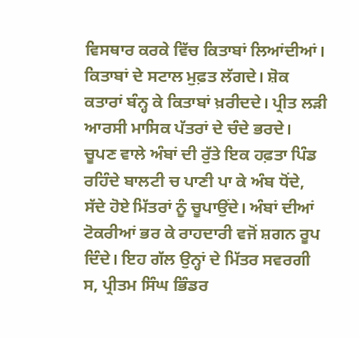ਵਿਸਥਾਰ ਕਰਕੇ ਵਿੱਚ ਕਿਤਾਬਾਂ ਲਿਆਂਦੀਆਂ। ਕਿਤਾਬਾਂ ਦੇ ਸਟਾਲ ਮੁਫ਼ਤ ਲੱਗਦੇ। ਸ਼ੋਕ ਕਤਾਰਾਂ ਬੰਨ੍ਹ ਕੇ ਕਿਤਾਬਾਂ ਖ਼ਰੀਦਦੇ। ਪ੍ਰੀਤ ਲੜੀ ਆਰਸੀ ਮਾਸਿਕ ਪੱਤਰਾਂ ਦੇ ਚੰਦੇ ਭਰਦੇ।
ਚੂਪਣ ਵਾਲੇ ਅੰਬਾਂ ਦੀ ਰੁੱਤੇ ਇਕ ਹਫ਼ਤਾ ਪਿੰਡ ਰਹਿੰਦੇ ਬਾਲਟੀ ਚ ਪਾਣੀ ਪਾ ਕੇ ਅੰਬ ਧੋਂਦੇ, ਸੱਦੇ ਹੋਏ ਮਿੱਤਰਾਂ ਨੂੰ ਚੂਪਾਉਂਦੇ। ਅੰਬਾਂ ਦੀਆਂ ਟੋਕਰੀਆਂ ਭਰ ਕੇ ਰਾਹਦਾਰੀ ਵਜੋਂ ਸ਼ਗਨ ਰੂਪ ਦਿੰਦੇ। ਇਹ ਗੱਲ ਉਨ੍ਹਾਂ ਦੇ ਮਿੱਤਰ ਸਵਰਗੀ ਸ, ਪ੍ਰੀਤਮ ਸਿੰਘ ਭਿੰਡਰ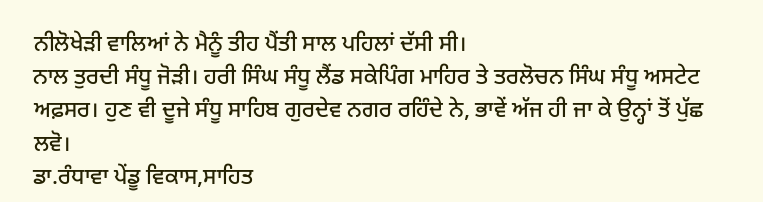ਨੀਲੋਖੇੜੀ ਵਾਲਿਆਂ ਨੇ ਮੈਨੂੰ ਤੀਹ ਪੈਂਤੀ ਸਾਲ ਪਹਿਲਾਂ ਦੱਸੀ ਸੀ।
ਨਾਲ ਤੁਰਦੀ ਸੰਧੂ ਜੋੜੀ। ਹਰੀ ਸਿੰਘ ਸੰਧੂ ਲੈਂਡ ਸਕੇਪਿੰਗ ਮਾਹਿਰ ਤੇ ਤਰਲੋਚਨ ਸਿੰਘ ਸੰਧੂ ਅਸਟੇਟ ਅਫ਼ਸਰ। ਹੁਣ ਵੀ ਦੂਜੇ ਸੰਧੂ ਸਾਹਿਬ ਗੁਰਦੇਵ ਨਗਰ ਰਹਿੰਦੇ ਨੇ, ਭਾਵੇਂ ਅੱਜ ਹੀ ਜਾ ਕੇ ਉਨ੍ਹਾਂ ਤੋਂ ਪੁੱਛ ਲਵੋ।
ਡਾ.ਰੰਧਾਵਾ ਪੇਂਡੂ ਵਿਕਾਸ,ਸਾਹਿਤ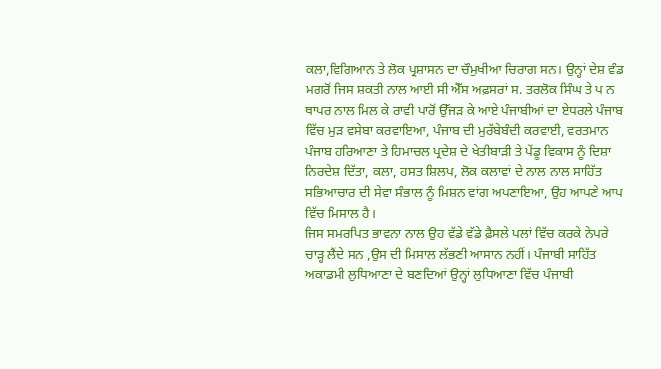ਕਲਾ,ਵਿਗਿਆਨ ਤੇ ਲੋਕ ਪ੍ਰਸ਼ਾਸਨ ਦਾ ਚੌਮੁਖੀਆ ਚਿਰਾਗ ਸਨ। ਉਨ੍ਹਾਂ ਦੇਸ਼ ਵੰਡ ਮਗਰੋਂ ਜਿਸ ਸ਼ਕਤੀ ਨਾਲ ਆਈ ਸੀ ਐੱਸ ਅਫ਼ਸਰਾਂ ਸ. ਤਰਲੋਕ ਸਿੰਘ ਤੇ ਪ ਨ ਥਾਪਰ ਨਾਲ ਮਿਲ ਕੇ ਰਾਵੀ ਪਾਰੋਂ ਉੱਜੜ ਕੇ ਆਏ ਪੰਜਾਬੀਆਂ ਦਾ ਏਧਰਲੇ ਪੰਜਾਬ ਵਿੱਚ ਮੁੜ ਵਸੇਬਾ ਕਰਵਾਇਆ, ਪੰਜਾਬ ਦੀ ਮੁਰੱਬੇਬੰਦੀ ਕਰਵਾਈ, ਵਰਤਮਾਨ ਪੰਜਾਬ ਹਰਿਆਣਾ ਤੇ ਹਿਮਾਚਲ ਪ੍ਰਦੇਸ਼ ਦੇ ਖੇਤੀਬਾੜੀ ਤੇ ਪੇਂਡੂ ਵਿਕਾਸ ਨੂੰ ਦਿਸ਼ਾ ਨਿਰਦੇਸ਼ ਦਿੱਤਾ, ਕਲਾ, ਹਸਤ ਸ਼ਿਲਪ, ਲੋਕ ਕਲਾਵਾਂ ਦੇ ਨਾਲ ਨਾਲ ਸਾਹਿੱਤ ਸਭਿਆਚਾਰ ਦੀ ਸੇਵਾ ਸੰਭਾਲ ਨੂੰ ਮਿਸ਼ਨ ਵਾਂਗ ਅਪਣਾਇਆ, ਉਹ ਆਪਣੇ ਆਪ ਵਿੱਚ ਮਿਸਾਲ ਹੈ।
ਜਿਸ ਸਮਰਪਿਤ ਭਾਵਨਾ ਨਾਲ ਉਹ ਵੱਡੇ ਵੱਡੇ ਫ਼ੈਸਲੇ ਪਲਾਂ ਵਿੱਚ ਕਰਕੇ ਨੇਪਰੇ ਚਾੜ੍ਹ ਲੈਂਦੇ ਸਨ ,ਉਸ ਦੀ ਮਿਸਾਲ ਲੱਭਣੀ ਆਸਾਨ ਨਹੀਂ। ਪੰਜਾਬੀ ਸਾਹਿੱਤ ਅਕਾਡਮੀ ਲੁਧਿਆਣਾ ਦੇ ਬਣਦਿਆਂ ਉਨ੍ਹਾਂ ਲੁਧਿਆਣਾ ਵਿੱਚ ਪੰਜਾਬੀ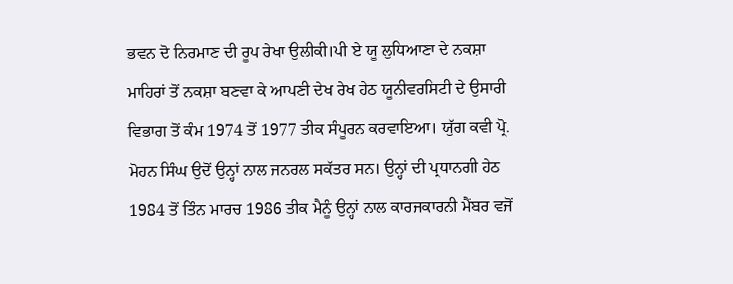ਭਵਨ ਦੋ ਨਿਰਮਾਣ ਦੀ ਰੂਪ ਰੇਖਾ ਉਲੀਕੀ।ਪੀ ਏ ਯੂ ਲੁਧਿਆਣਾ ਦੇ ਨਕਸ਼ਾ ਮਾਹਿਰਾਂ ਤੋਂ ਨਕਸ਼ਾ ਬਣਵਾ ਕੇ ਆਪਣੀ ਦੇਖ ਰੇਖ ਹੇਠ ਯੂਨੀਵਰਸਿਟੀ ਦੇ ਉਸਾਰੀ ਵਿਭਾਗ ਤੋਂ ਕੰਮ 1974 ਤੋਂ 1977 ਤੀਕ ਸੰਪੂਰਨ ਕਰਵਾਇਆ। ਯੁੱਗ ਕਵੀ ਪ੍ਰੋ. ਮੋਹਨ ਸਿੰਘ ਉਦੋਂ ਉਨ੍ਹਾਂ ਨਾਲ ਜਨਰਲ ਸਕੱਤਰ ਸਨ। ਉਨ੍ਹਾਂ ਦੀ ਪ੍ਰਧਾਨਗੀ ਹੇਠ 1984 ਤੋਂ ਤਿੰਨ ਮਾਰਚ 1986 ਤੀਕ ਮੈਨੂੰ ਉਨ੍ਹਾਂ ਨਾਲ ਕਾਰਜਕਾਰਨੀ ਮੈਂਬਰ ਵਜੋਂ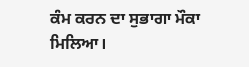ਕੰਮ ਕਰਨ ਦਾ ਸੁਭਾਗਾ ਮੌਕਾ ਮਿਲਿਆ।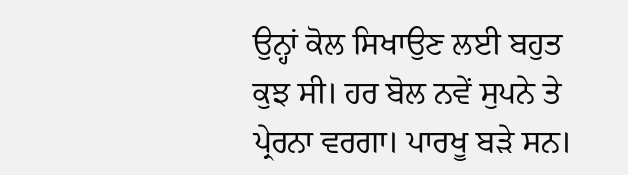ਉਨ੍ਹਾਂ ਕੋਲ ਸਿਖਾਉਣ ਲਈ ਬਹੁਤ ਕੁਝ ਸੀ। ਹਰ ਬੋਲ ਨਵੇਂ ਸੁਪਨੇ ਤੇ ਪ੍ਰੇਰਨਾ ਵਰਗਾ। ਪਾਰਖੂ ਬੜੇ ਸਨ।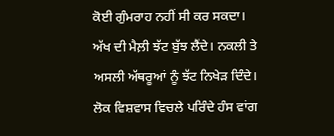ਕੋਈ ਗੁੰਮਰਾਹ ਨਹੀਂ ਸੀ ਕਰ ਸਕਦਾ। ਅੱਖ ਦੀ ਮੈਲ਼ੀ ਝੱਟ ਬੁੱਝ ਲੈਂਦੇ। ਨਕਲੀ ਤੇ ਅਸਲੀ ਅੱਥਰੂਆਂ ਨੂੰ ਝੱਟ ਨਿਖੇੜ ਦਿੰਦੇ। ਲੋਕ ਵਿਸ਼ਵਾਸ ਵਿਚਲੇ ਪਰਿੰਦੇ ਹੰਸ ਵਾਂਗ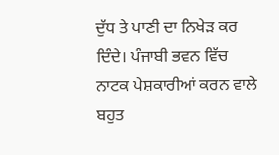ਦੁੱਧ ਤੇ ਪਾਣੀ ਦਾ ਨਿਖੇੜ ਕਰ ਦਿੰਦੇ। ਪੰਜਾਬੀ ਭਵਨ ਵਿੱਚ ਨਾਟਕ ਪੇਸ਼ਕਾਰੀਆਂ ਕਰਨ ਵਾਲੇ ਬਹੁਤ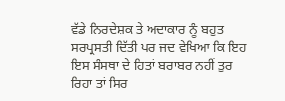ਵੱਡੇ ਨਿਰਦੇਸ਼ਕ ਤੇ ਅਦਾਕਾਰ ਨੂੰ ਬਹੁਤ ਸਰਪ੍ਰਸਤੀ ਦਿੱਤੀ ਪਰ ਜਦ ਵੇਖਿਆ ਕਿ ਇਹ ਇਸ ਸੰਸਥਾ ਦੇ ਹਿਤਾਂ ਬਰਾਬਰ ਨਹੀਂ ਤੁਰ ਰਿਹਾ ਤਾਂ ਸਿਰ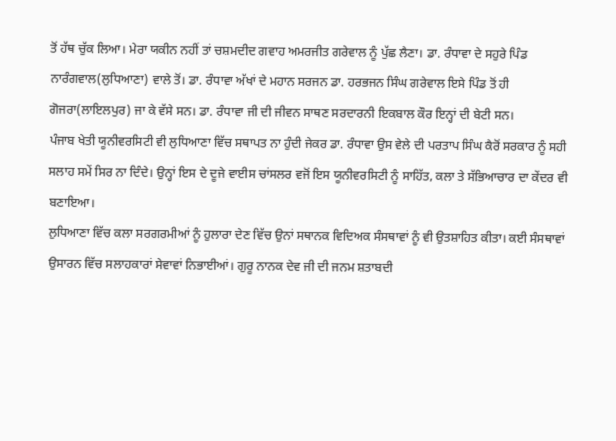ਤੋਂ ਹੱਥ ਚੁੱਕ ਲਿਆ। ਮੇਰਾ ਯਕੀਨ ਨਹੀਂ ਤਾਂ ਚਸ਼ਮਦੀਦ ਗਵਾਹ ਅਮਰਜੀਤ ਗਰੇਵਾਲ ਨੂੰ ਪੁੱਛ ਲੈਣਾ। ਡਾ. ਰੰਧਾਵਾ ਦੇ ਸਹੁਰੇ ਪਿੰਡ ਨਾਰੰਗਵਾਲ(ਲੁਧਿਆਣਾ) ਵਾਲੇ ਤੋਂ। ਡਾ. ਰੰਧਾਵਾ ਅੱਖਾਂ ਦੇ ਮਹਾਨ ਸਰਜਨ ਡਾ. ਹਰਭਜਨ ਸਿੰਘ ਗਰੇਵਾਲ ਇਸੇ ਪਿੰਡ ਤੋਂ ਹੀ ਗੋਜਰਾ(ਲਾਇਲਪੁਰ) ਜਾ ਕੇ ਵੱਸੇ ਸਨ। ਡਾ. ਰੰਧਾਵਾ ਜੀ ਦੀ ਜੀਵਨ ਸਾਥਣ ਸਰਦਾਰਨੀ ਇਕਬਾਲ ਕੌਰ ਇਨ੍ਹਾਂ ਦੀ ਬੇਟੀ ਸਨ।
ਪੰਜਾਬ ਖੇਤੀ ਯੂਨੀਵਰਸਿਟੀ ਵੀ ਲੁਧਿਆਣਾ ਵਿੱਚ ਸਥਾਪਤ ਨਾ ਹੁੰਦੀ ਜੇਕਰ ਡਾ. ਰੰਧਾਵਾ ਉਸ ਵੇਲੇ ਦੀ ਪਰਤਾਪ ਸਿੰਘ ਕੈਰੋਂ ਸਰਕਾਰ ਨੂੰ ਸਹੀ ਸਲਾਹ ਸਮੇਂ ਸਿਰ ਨਾ ਦਿੰਦੇ। ਉਨ੍ਹਾਂ ਇਸ ਦੇ ਦੂਜੇ ਵਾਈਸ ਚਾਂਸਲਰ ਵਜੋਂ ਇਸ ਯੂਨੀਵਰਸਿਟੀ ਨੂੰ ਸਾਹਿੱਤ, ਕਲਾ ਤੇ ਸੱਭਿਆਚਾਰ ਦਾ ਕੇਂਦਰ ਵੀ ਬਣਾਇਆ।
ਲੁਧਿਆਣਾ ਵਿੱਚ ਕਲਾ ਸਰਗਰਮੀਆਂ ਨੂੰ ਹੁਲਾਰਾ ਦੇਣ ਵਿੱਚ ਉਨਾਂ ਸਥਾਨਕ ਵਿਦਿਅਕ ਸੰਸਥਾਵਾਂ ਨੂੰ ਵੀ ਉਤਸ਼ਾਹਿਤ ਕੀਤਾ। ਕਈ ਸੰਸਥਾਵਾਂ ਉਸਾਰਨ ਵਿੱਚ ਸਲਾਹਕਾਰਾਂ ਸੇਵਾਵਾਂ ਨਿਭਾਈਆਂ। ਗੁਰੂ ਨਾਨਕ ਦੇਵ ਜੀ ਦੀ ਜਨਮ ਸ਼ਤਾਬਦੀ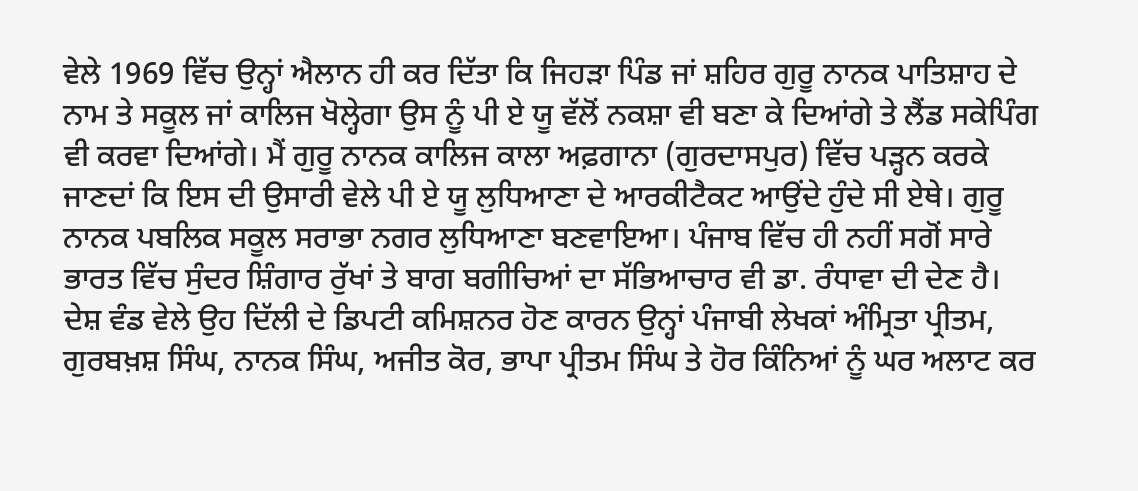ਵੇਲੇ 1969 ਵਿੱਚ ਉਨ੍ਹਾਂ ਐਲਾਨ ਹੀ ਕਰ ਦਿੱਤਾ ਕਿ ਜਿਹੜਾ ਪਿੰਡ ਜਾਂ ਸ਼ਹਿਰ ਗੁਰੂ ਨਾਨਕ ਪਾਤਿਸ਼ਾਹ ਦੇ ਨਾਮ ਤੇ ਸਕੂਲ ਜਾਂ ਕਾਲਿਜ ਖੋਲ੍ਹੇਗਾ ਉਸ ਨੂੰ ਪੀ ਏ ਯੂ ਵੱਲੋਂ ਨਕਸ਼ਾ ਵੀ ਬਣਾ ਕੇ ਦਿਆਂਗੇ ਤੇ ਲੈਂਡ ਸਕੇਪਿੰਗ ਵੀ ਕਰਵਾ ਦਿਆਂਗੇ। ਮੈਂ ਗੁਰੂ ਨਾਨਕ ਕਾਲਿਜ ਕਾਲਾ ਅਫ਼ਗਾਨਾ (ਗੁਰਦਾਸਪੁਰ) ਵਿੱਚ ਪੜ੍ਹਨ ਕਰਕੇ ਜਾਣਦਾਂ ਕਿ ਇਸ ਦੀ ਉਸਾਰੀ ਵੇਲੇ ਪੀ ਏ ਯੂ ਲੁਧਿਆਣਾ ਦੇ ਆਰਕੀਟੈਕਟ ਆਉਂਦੇ ਹੁੰਦੇ ਸੀ ਏਥੇ। ਗੁਰੂ ਨਾਨਕ ਪਬਲਿਕ ਸਕੂਲ ਸਰਾਭਾ ਨਗਰ ਲੁਧਿਆਣਾ ਬਣਵਾਇਆ। ਪੰਜਾਬ ਵਿੱਚ ਹੀ ਨਹੀਂ ਸਗੋਂ ਸਾਰੇ
ਭਾਰਤ ਵਿੱਚ ਸੁੰਦਰ ਸ਼ਿੰਗਾਰ ਰੁੱਖਾਂ ਤੇ ਬਾਗ ਬਗੀਚਿਆਂ ਦਾ ਸੱਭਿਆਚਾਰ ਵੀ ਡਾ. ਰੰਧਾਵਾ ਦੀ ਦੇਣ ਹੈ।
ਦੇਸ਼ ਵੰਡ ਵੇਲੇ ਉਹ ਦਿੱਲੀ ਦੇ ਡਿਪਟੀ ਕਮਿਸ਼ਨਰ ਹੋਣ ਕਾਰਨ ਉਨ੍ਹਾਂ ਪੰਜਾਬੀ ਲੇਖਕਾਂ ਅੰਮ੍ਰਿਤਾ ਪ੍ਰੀਤਮ, ਗੁਰਬਖ਼ਸ਼ ਸਿੰਘ, ਨਾਨਕ ਸਿੰਘ, ਅਜੀਤ ਕੋਰ, ਭਾਪਾ ਪ੍ਰੀਤਮ ਸਿੰਘ ਤੇ ਹੋਰ ਕਿੰਨਿਆਂ ਨੂੰ ਘਰ ਅਲਾਟ ਕਰ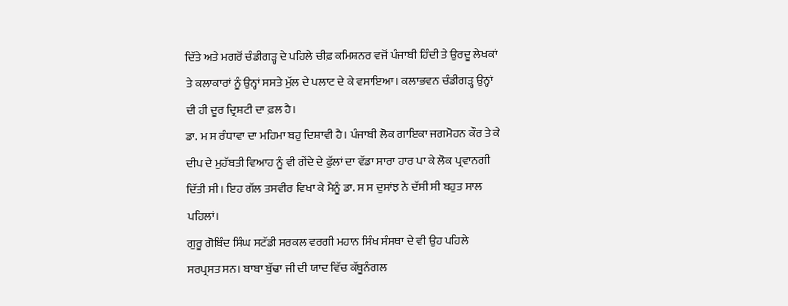ਦਿੱਤੇ ਅਤੇ ਮਗਰੋਂ ਚੰਡੀਗੜ੍ਹ ਦੇ ਪਹਿਲੇ ਚੀਫ਼ ਕਮਿਸ਼ਨਰ ਵਜੋਂ ਪੰਜਾਬੀ ਹਿੰਦੀ ਤੇ ਉਰਦੂ ਲੇਖਕਾਂ ਤੇ ਕਲਾਕਾਰਾਂ ਨੂੰ ਉਨ੍ਹਾਂ ਸਸਤੇ ਮੁੱਲ ਦੇ ਪਲਾਟ ਦੇ ਕੇ ਵਸਾਇਆ। ਕਲਾਭਵਨ ਚੰਡੀਗੜ੍ਹ ਉਨ੍ਹਾਂ ਦੀ ਹੀ ਦੂਰ ਦ੍ਰਿਸ਼ਟੀ ਦਾ ਫ਼ਲ ਹੈ।
ਡਾ. ਮ ਸ ਰੰਧਾਵਾ ਦਾ ਮਹਿਮਾ ਬਹੁ ਦਿਸ਼ਾਵੀ ਹੈ। ਪੰਜਾਬੀ ਲੋਕ ਗਾਇਕਾ ਜਗਮੋਹਨ ਕੌਰ ਤੇ ਕੇ ਦੀਪ ਦੇ ਮੁਹੱਬਤੀ ਵਿਆਹ ਨੂੰ ਵੀ ਗੇਂਦੇ ਦੇ ਫੁੱਲਾਂ ਦਾ ਵੱਡਾ ਸਾਰਾ ਹਾਰ ਪਾ ਕੇ ਲੋਕ ਪ੍ਰਵਾਨਗੀ ਦਿੱਤੀ ਸੀ। ਇਹ ਗੱਲ ਤਸਵੀਰ ਵਿਖਾ ਕੇ ਮੈਨੂੰ ਡਾ. ਸ ਸ ਦੁਸਾਂਝ ਨੇ ਦੱਸੀ ਸੀ ਬਹੁਤ ਸਾਲ ਪਹਿਲਾਂ।
ਗੁਰੂ ਗੋਬਿੰਦ ਸਿੰਘ ਸਟੱਡੀ ਸਰਕਲ ਵਰਗੀ ਮਹਾਨ ਸਿੰਖ ਸੰਸਥਾ ਦੇ ਵੀ ਉਹ ਪਹਿਲੇ ਸਰਪ੍ਰਸਤ ਸਨ। ਬਾਬਾ ਬੁੱਢਾ ਜੀ ਦੀ ਯਾਦ ਵਿੱਚ ਕੱਥੂਨੰਗਲ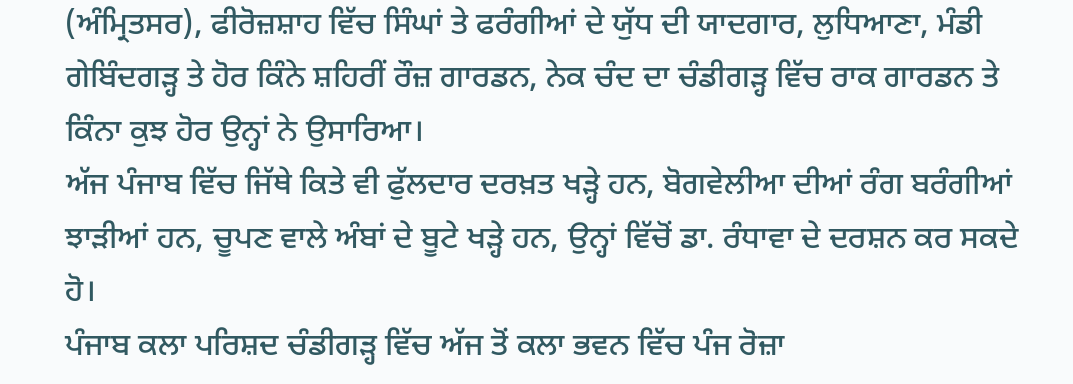(ਅੰਮ੍ਰਿਤਸਰ), ਫੀਰੋਜ਼ਸ਼ਾਹ ਵਿੱਚ ਸਿੰਘਾਂ ਤੇ ਫਰੰਗੀਆਂ ਦੇ ਯੁੱਧ ਦੀ ਯਾਦਗਾਰ, ਲੁਧਿਆਣਾ, ਮੰਡੀ ਗੇਬਿੰਦਗੜ੍ਹ ਤੇ ਹੋਰ ਕਿੰਨੇ ਸ਼ਹਿਰੀਂ ਰੌਜ਼ ਗਾਰਡਨ, ਨੇਕ ਚੰਦ ਦਾ ਚੰਡੀਗੜ੍ਹ ਵਿੱਚ ਰਾਕ ਗਾਰਡਨ ਤੇ ਕਿੰਨਾ ਕੁਝ ਹੋਰ ਉਨ੍ਹਾਂ ਨੇ ਉਸਾਰਿਆ।
ਅੱਜ ਪੰਜਾਬ ਵਿੱਚ ਜਿੱਥੇ ਕਿਤੇ ਵੀ ਫੁੱਲਦਾਰ ਦਰਖ਼ਤ ਖੜ੍ਹੇ ਹਨ, ਬੋਗਵੇਲੀਆ ਦੀਆਂ ਰੰਗ ਬਰੰਗੀਆਂ ਝਾੜੀਆਂ ਹਨ, ਚੂਪਣ ਵਾਲੇ ਅੰਬਾਂ ਦੇ ਬੂਟੇ ਖੜ੍ਹੇ ਹਨ, ਉਨ੍ਹਾਂ ਵਿੱਚੋਂ ਡਾ. ਰੰਧਾਵਾ ਦੇ ਦਰਸ਼ਨ ਕਰ ਸਕਦੇ ਹੋ।
ਪੰਜਾਬ ਕਲਾ ਪਰਿਸ਼ਦ ਚੰਡੀਗੜ੍ਹ ਵਿੱਚ ਅੱਜ ਤੋਂ ਕਲਾ ਭਵਨ ਵਿੱਚ ਪੰਜ ਰੋਜ਼ਾ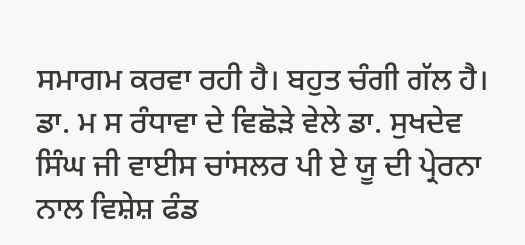ਸਮਾਗਮ ਕਰਵਾ ਰਹੀ ਹੈ। ਬਹੁਤ ਚੰਗੀ ਗੱਲ ਹੈ।
ਡਾ. ਮ ਸ ਰੰਧਾਵਾ ਦੇ ਵਿਛੋੜੇ ਵੇਲੇ ਡਾ. ਸੁਖਦੇਵ ਸਿੰਘ ਜੀ ਵਾਈਸ ਚਾਂਸਲਰ ਪੀ ਏ ਯੂ ਦੀ ਪ੍ਰੇਰਨਾ ਨਾਲ ਵਿਸ਼ੇਸ਼ ਫੰਡ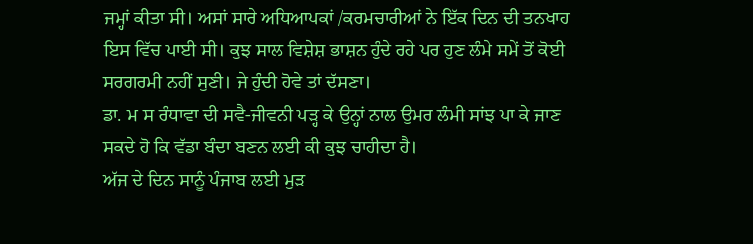ਜਮ੍ਹਾਂ ਕੀਤਾ ਸੀ। ਅਸਾਂ ਸਾਰੇ ਅਧਿਆਪਕਾਂ /ਕਰਮਚਾਰੀਆਂ ਨੇ ਇੱਕ ਦਿਨ ਦੀ ਤਨਖਾਹ ਇਸ ਵਿੱਚ ਪਾਈ ਸੀ। ਕੁਝ ਸਾਲ ਵਿਸ਼ੇਸ਼ ਭਾਸ਼ਨ ਹੁੰਦੇ ਰਹੇ ਪਰ ਹੁਣ ਲੰਮੇ ਸਮੇਂ ਤੋਂ ਕੋਈ ਸਰਗਰਮੀ ਨਹੀਂ ਸੁਣੀ। ਜੇ ਹੁੰਦੀ ਹੋਵੇ ਤਾਂ ਦੱਸਣਾ।
ਡਾ. ਮ ਸ ਰੰਧਾਵਾ ਦੀ ਸਵੈ-ਜੀਵਨੀ ਪੜ੍ਹ ਕੇ ਉਨ੍ਹਾਂ ਨਾਲ ਉਮਰ ਲੰਮੀ ਸਾਂਝ ਪਾ ਕੇ ਜਾਣ ਸਕਦੇ ਹੋ ਕਿ ਵੱਡਾ ਬੰਦਾ ਬਣਨ ਲਈ ਕੀ ਕੁਝ ਚਾਹੀਦਾ ਹੈ।
ਅੱਜ ਦੇ ਦਿਨ ਸਾਨੂੰ ਪੰਜਾਬ ਲਈ ਮੁੜ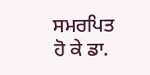ਸਮਰਪਿਤ ਹੋ ਕੇ ਡਾ.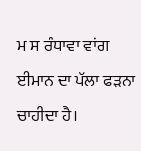ਮ ਸ ਰੰਧਾਵਾ ਵਾਂਗ ਈਮਾਨ ਦਾ ਪੱਲਾ ਫੜਨਾ ਚਾਹੀਦਾ ਹੈ।